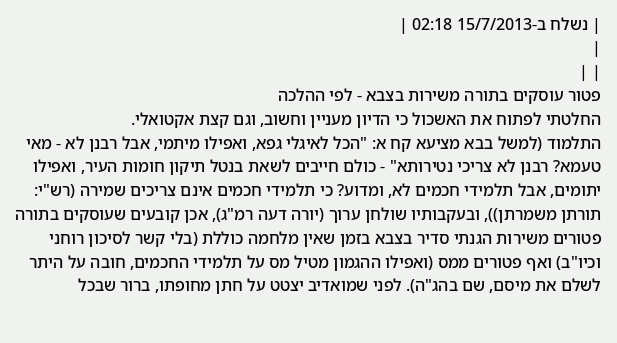| נשלח ב-15/7/2013 02:18 |
|
| |
פטור עוסקים בתורה משירות בצבא - לפי ההלכה
החלטתי לפתוח את האשכול כי הדיון מעניין וחשוב, וגם קצת אקטואלי.
התלמוד (למשל בבא מציעא קח א: "הכל לאיגלי גפא, ואפילו מיתמי, אבל רבנן לא - מאי טעמא? רבנן לא צריכי נטירותא" - כולם חייבים לשאת בנטל תיקון חומות העיר, ואפילו יתומים, אבל תלמידי חכמים לא, ומדוע? כי תלמידי חכמים אינם צריכים שמירה (רש"י: תורתן משמרתן)), ובעקבותיו שולחן ערוך (יורה דעה רמ"ג), אכן קובעים שעוסקים בתורה פטורים משירות הגנתי סדיר בצבא בזמן שאין מלחמה כוללת (בלי קשר לסיכון רוחני וכיו"ב) ואף פטורים ממס (ואפילו ההגמון מטיל מס על תלמידי החכמים, חובה על היתר לשלם את מיסם, שם בהג"ה). לפני שמואדיב יצטט על חתן מחופתו, ברור שבכל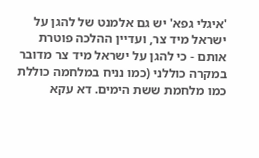'איגלי גפא' יש גם אלמנט של להגן על ישראל מיד צר, ועדיין ההלכה פוטרת אותם - כי להגן על ישראל מיד צר מדובר במקרה כוללני (כמו נניח במלחמה כוללת כמו מלחמת ששת הימים. דא עקא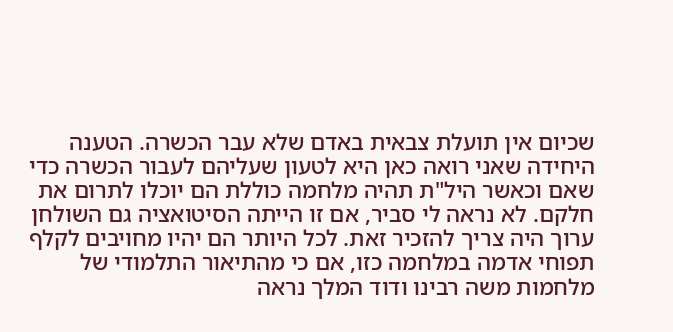שכיום אין תועלת צבאית באדם שלא עבר הכשרה. הטענה היחידה שאני רואה כאן היא לטעון שעליהם לעבור הכשרה כדי שאם וכאשר היל"ת תהיה מלחמה כוללת הם יוכלו לתרום את חלקם. לא נראה לי סביר, אם זו הייתה הסיטואציה גם השולחן ערוך היה צריך להזכיר זאת. לכל היותר הם יהיו מחויבים לקלף תפוחי אדמה במלחמה כזו, אם כי מהתיאור התלמודי של מלחמות משה רבינו ודוד המלך נראה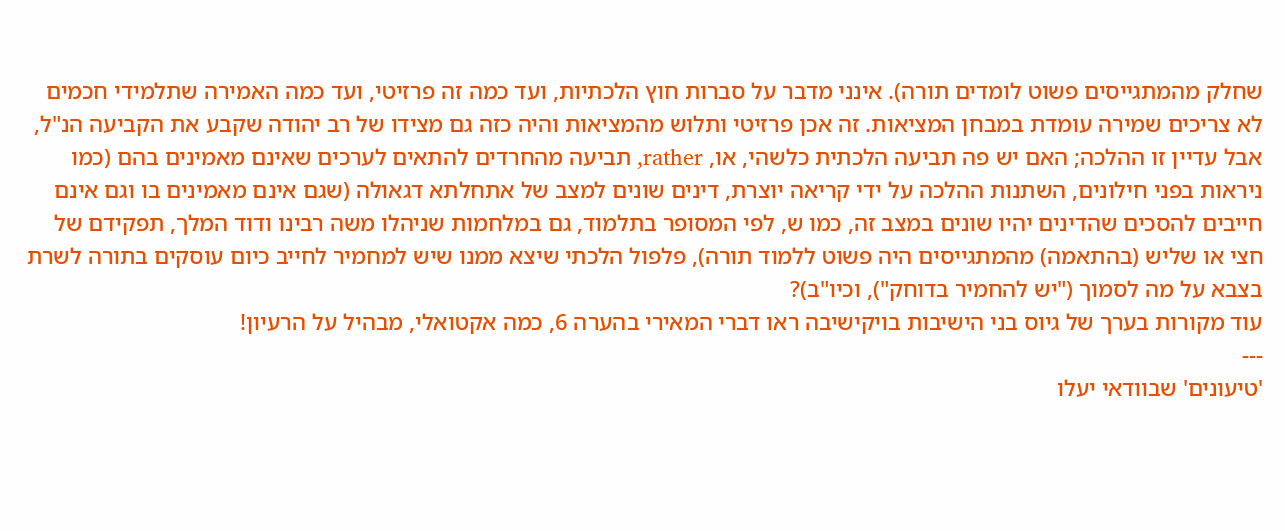שחלק מהמתגייסים פשוט לומדים תורה). אינני מדבר על סברות חוץ הלכתיות, ועד כמה זה פרזיטי, ועד כמה האמירה שתלמידי חכמים לא צריכים שמירה עומדת במבחן המציאות. זה אכן פרזיטי ותלוש מהמציאות והיה כזה גם מצידו של רב יהודה שקבע את הקביעה הנ"ל, אבל עדיין זו ההלכה; האם יש פה תביעה הלכתית כלשהי, או, rather, תביעה מהחרדים להתאים לערכים שאינם מאמינים בהם (כמו ניראות בפני חילונים, השתנות ההלכה על ידי קריאה יוצרת, דינים שונים למצב של אתחלתא דגאולה (שגם אינם מאמינים בו וגם אינם חייבים להסכים שהדינים יהיו שונים במצב זה, כמו ש, לפי המסופר בתלמוד, גם במלחמות שניהלו משה רבינו ודוד המלך, תפקידם של חצי או שליש (בהתאמה) מהמתגייסים היה פשוט ללמוד תורה), פלפול הלכתי שיצא ממנו שיש למחמיר לחייב כיום עוסקים בתורה לשרת בצבא על מה לסמוך ("יש להחמיר בדוחק"), וכיו"ב)?
עוד מקורות בערך של גיוס בני הישיבות בויקישיבה ראו דברי המאירי בהערה 6, כמה אקטואלי, מבהיל על הרעיון!
---
'טיעונים' שבוודאי יעלו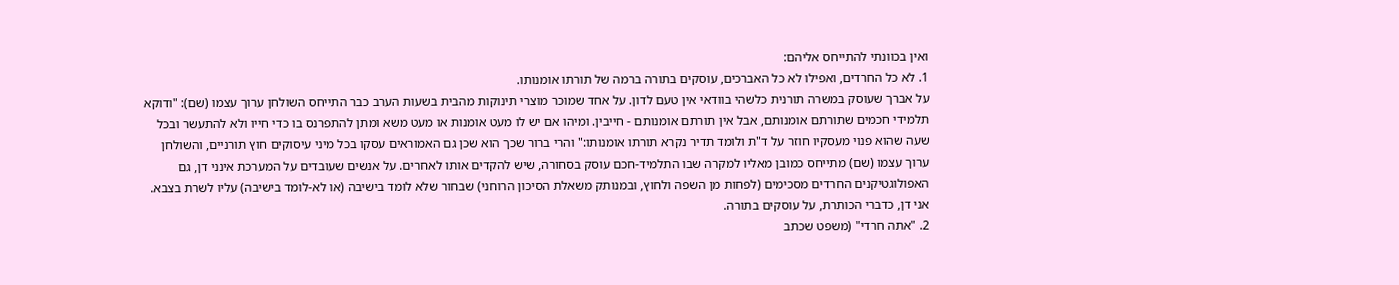ואין בכוונתי להתייחס אליהם:
1. לא כל החרדים, ואפילו לא כל האברכים, עוסקים בתורה ברמה של תורתו אומנותו.
על אברך שעוסק במשרה תורנית כלשהי בוודאי אין טעם לדון. על אחד שמוכר מוצרי תינוקות מהבית בשעות הערב כבר התייחס השולחן ערוך עצמו (שם): "ודוקא תלמידי חכמים שתורתם אומנותם, אבל אין תורתם אומנותם - חייבין. ומיהו אם יש לו מעט אומנות או מעט משא ומתן להתפרנס בו כדי חייו ולא להתעשר ובכל שעה שהוא פנוי מעסקיו חוזר על ד"ת ולומד תדיר נקרא תורתו אומנותו:" והרי ברור שכך הוא שכן גם האמוראים עסקו בכל מיני עיסוקים חוץ תורניים, והשולחן ערוך עצמו (שם) מתייחס כמובן מאליו למקרה שבו התלמיד-חכם עוסק בסחורה, שיש להקדים אותו לאחרים. על אנשים שעובדים על המערכת אינני דן, גם האפולוגטיקנים החרדים מסכימים (לפחות מן השפה ולחוץ, ובמנותק משאלת הסיכון הרוחני) שבחור שלא לומד בישיבה (או לא-לומד בישיבה) עליו לשרת בצבא. אני דן, כדברי הכותרת, על עוסקים בתורה.
2. "אתה חרדי" (משפט שכתב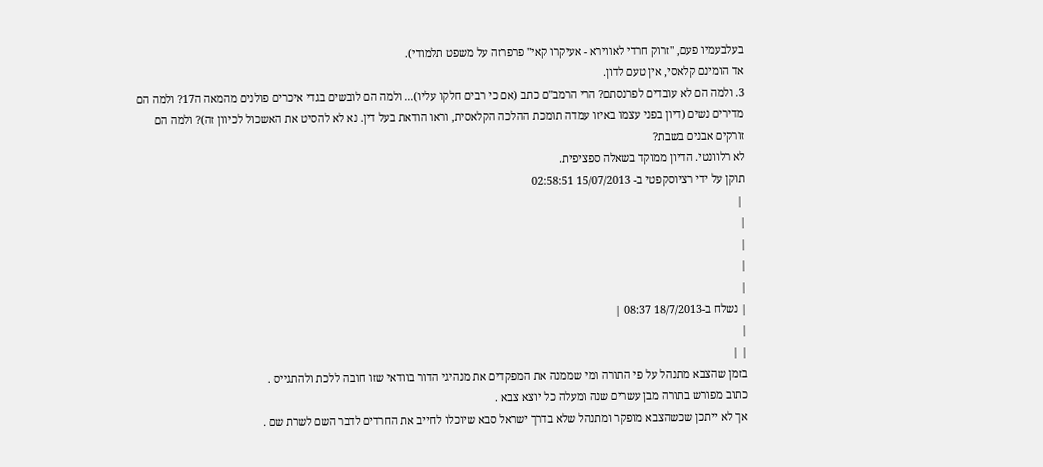בעלבעמיו פעם, "זרוק חרדי לאווירא - אעיקרו קאי" פרפרזה על משפט תלמודי).
אד הומינם קלאסי, אין טעם לדון.
3. ולמה הם לא עובדים לפרנסתם? הרי הרמב"ם כתב (אם כי רבים חלקו עליו)... ולמה הם לובשים בגדי איכרים פולנים מהמאה ה17? ולמה הם מדירים נשים (דיון בפני עצמו באיזו עמדה תומכת ההלכה הקלאסית, וראו הודאת בעל דין. נא לא להסיט את האשכול לכיוון זה)? ולמה הם זורקים אבנים בשבת?
לא רלוונטי. הדיון ממוקד בשאלה ספציפית.
תוקן על ידי רציוסקפטי ב- 15/07/2013 02:58:51
 |
|
|
|
|
| נשלח ב-18/7/2013 08:37 |
|
| |
בזמן שהצבא מתנהל על פי התורה ומי שממנה את המפקדים את מנהיגי הדור בוודאי שזו חובה ללכת ולהתגייס .
כתוב מפורש בתורה מבן עשרים שנה ומעלה כל יוצא צבא .
אך לא ייתכן שכשהצבא מופקר ומתנהל שלא בדרך ישראל סבא שיוכלו לחייב את החרדים לדבר השם לשרת שם .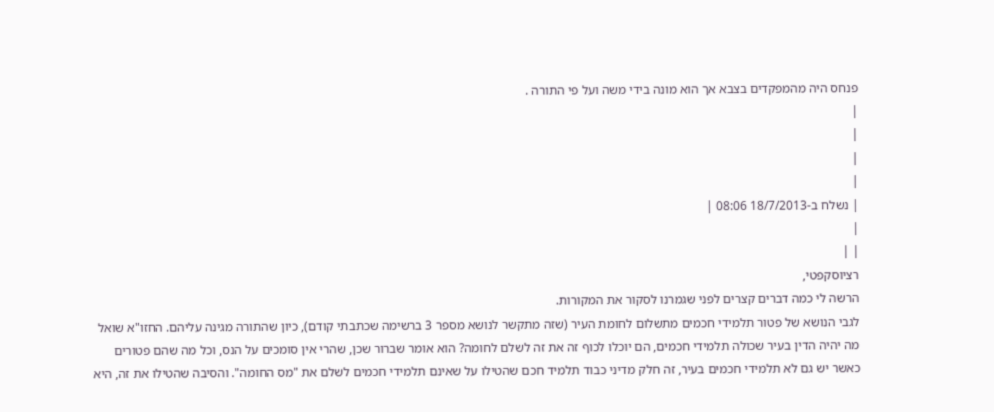פנחס היה מהמפקדים בצבא אך הוא מונה בידי משה ועל פי התורה .
|
|
|
|
| נשלח ב-18/7/2013 08:06 |
|
| |
רציוסקפטי,
הרשה לי כמה דברים קצרים לפני שגמרנו לסקור את המקורות.
לגבי הנושא של פטור תלמידי חכמים מתשלום לחומת העיר (שזה מתקשר לנושא מספר 3 ברשימה שכתבתי קודם), כיון שהתורה מגינה עליהם. החזו"א שואל מה יהיה הדין בעיר שכולה תלמידי חכמים, הם יוכלו לכוף זה את זה לשלם לחומה? הוא אומר שברור שכן, שהרי אין סומכים על הנס, וכל מה שהם פטורים כאשר יש גם לא תלמידי חכמים בעיר, זה חלק מדיני כבוד תלמיד חכם שהטילו על שאינם תלמידי חכמים לשלם את "מס החומה". והסיבה שהטילו את זה, היא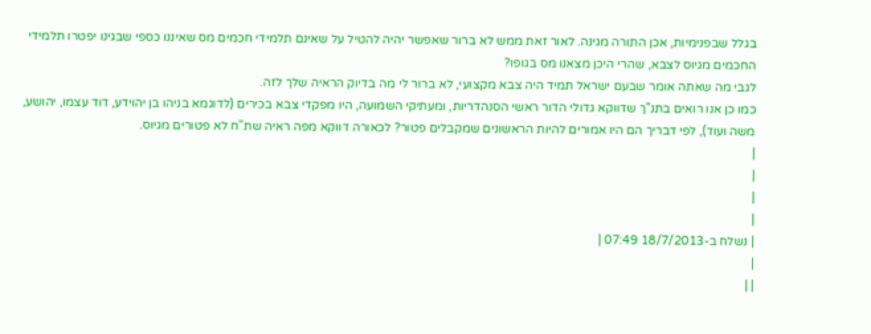בגלל שבפנימיות, אכן התורה מגינה. לאור זאת ממש לא ברור שאפשר יהיה להטיל על שאינם תלמידי חכמים מס שאיננו כספי שבגינו יפטרו תלמידי החכמים מגיוס לצבא, שהרי היכן מצאנו מס בגופו?
לגבי מה שאתה אומר שבעם ישראל תמיד היה צבא מקצועי, לא ברור לי מה בדיוק הראיה שלך לזה.
כמו כן אנו רואים בתנ"ך שדווקא גדולי הדור ראשי הסנהדריות, ומעתיקי השמועה, היו מפקדי צבא בכירים (לדוגמא בניהו בן יהוידע, דוד עצמו, יהושע, משה ועוד), לפי דבריך הם היו אמורים להיות הראשונים שמקבלים פטור? לכאורה דווקא מפה ראיה שת"ח לא פטורים מגיוס.
|
|
|
|
| נשלח ב-18/7/2013 07:49 |
|
| |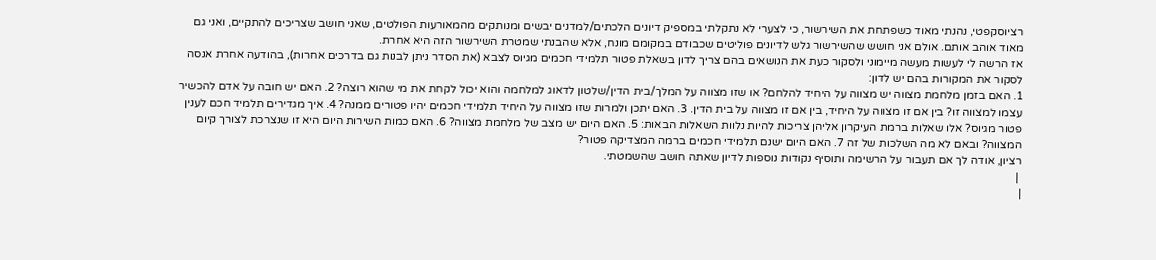רציוסקפטי, נהנתי מאוד כשפתחת את השירשור, כי לצערי לא נתקלתי במספיק דיונים הלכתים/למדנים יבשים ומנותקים מהמאורעות הפולטים, שאני חושב שצריכים להתקיים, ואני גם מאוד אוהב אותם. אולם אני חושש שהשירשור גלש לדיונים פוליטים שכבודם במקומם מונח, אלא שהבנתי שמטרת השירשור הזה היא אחרת.
אז הרשה לי לעשות מעשה מיימוני ולסקור כעת את הנושאים בהם צריך לדון בשאלת פטור תלמידי חכמים מגיוס לצבא (את הסדר ניתן לבנות גם בדרכים אחרות), בהודעה אחרת אנסה לסקור את המקורות בהם יש לדון:
1. האם בזמן מלחמת מצווה יש מצווה על היחיד להלחם? או שזו מצווה על המלך/בית הדין/שלטון לדאוג למלחמה והוא יכול לקחת את מי שהוא רוצה? 2. האם יש חובה על אדם להכשיר עצמו למצווה זו? בין אם זו מצווה על היחיד, בין אם זו מצווה על בית הדין. 3. האם יתכן ולמרות שזו מצווה על היחיד תלמידי חכמים יהיו פטורים ממנה? 4. איך מגדירים תלמיד חכם לענין פטור מגיוס? אלו שאלות ברמת העיקרון אליהן צריכות להיות נלוות השאלות הבאות: 5. האם היום יש מצב של מלחמת מצווה? 6. האם כמות השירות היום היא זו שנצרכת לצורך קיום המצווה? ובאם לא מה השלכות של זה 7. האם היום ישנם תלמידי חכמים ברמה המצדיקה פטור?
רציון, אודה לך אם תעבור על הרשימה ותוסיף נקודות נוספות לדיון שאתה חושב שהשמטתי.
 |
|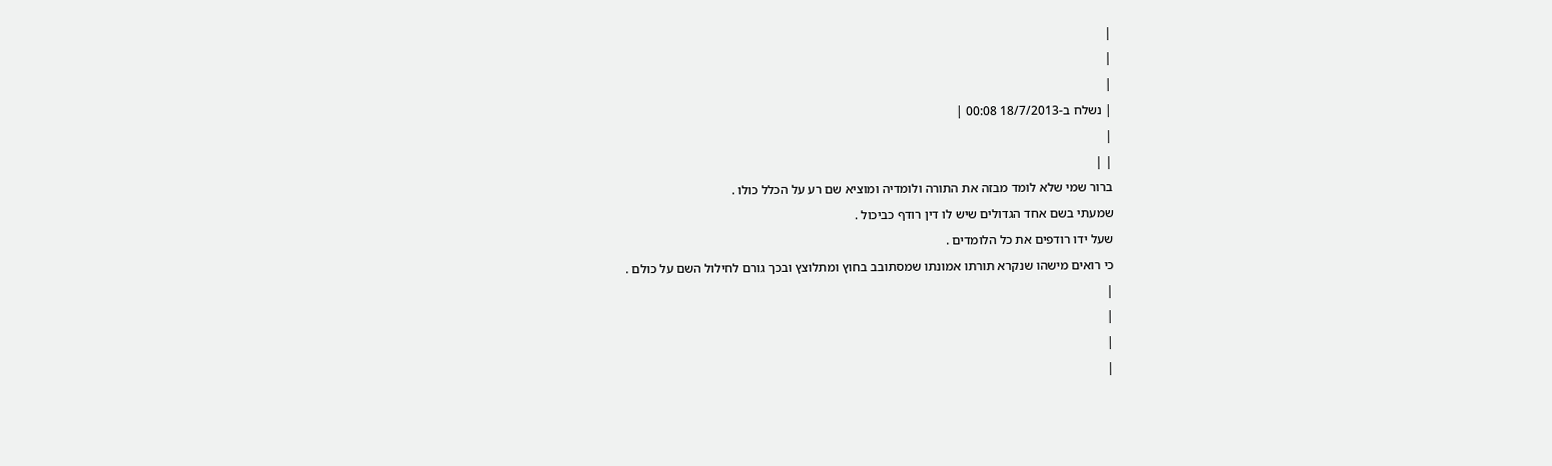|
|
|
| נשלח ב-18/7/2013 00:08 |
|
| |
ברור שמי שלא לומד מבזה את התורה ולומדיה ומוציא שם רע על הכלל כולו .
שמעתי בשם אחד הגדולים שיש לו דין רודף כביכול .
שעל ידו רודפים את כל הלומדים .
כי רואים מישהו שנקרא תורתו אמונתו שמסתובב בחוץ ומתלוצץ ובכך גורם לחילול השם על כולם .
|
|
|
|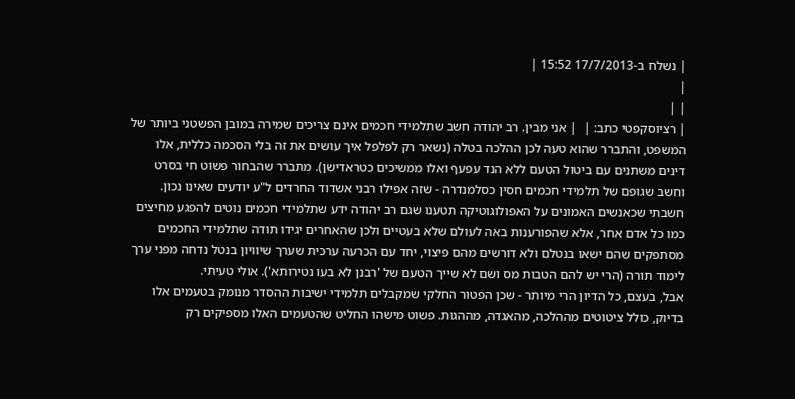| נשלח ב-17/7/2013 15:52 |
|
| |
| רציוסקפטי כתב: |  | אני מבין. רב יהודה חשב שתלמידי חכמים אינם צריכים שמירה במובן הפשטני ביותר של המשפט, והתברר שהוא טעה לכן ההלכה בטלה (נשאר רק לפלפל איך עושים את זה בלי הסכמה כללית, אלו דינים משתנים עם ביטול הטעם ללא הנד עפעף ואלו ממשיכים כטראדישן). מתברר שהבחור פשוט חי בסרט וחשב שגופם של תלמידי חכמים חסין כסלמנדרה - שזה אפילו רבני אשדוד החרדים ל"ע יודעים שאינו נכון.
חשבתי שכאנשים האמונים על האפולוגוטיקה תטענו שגם רב יהודה ידע שתלמידי חכמים נוטים להפגע מחיצים כמו כל אדם אחר, אלא שהפורענות באה לעולם שלא בעטיים ולכן שהאחרים יגידו תודה שתלמידי החכמים מסתפקים שהם ישאו בנטלם ולא דורשים מהם פיצוי, יחד עם הכרעה ערכית שערך שיוויון בנטל נדחה מפני ערך לימוד תורה (הרי יש להם הטבות מס ושם לא שייך הטעם של 'רבנן לא בעו נטירותא'). אולי טעיתי.
אבל, בעצם, כל הדיון הרי מיותר - שכן הפטור החלקי שמקבלים תלמידי ישיבות ההסדר מנומק בטעמים אלו בדיוק, כולל ציטוטים מההלכה, מהאגדה, מההגות. פשוט מישהו החליט שהטעמים האלו מספיקים רק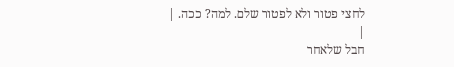לחצי פטור ולא לפטור שלם. למה? ככה. |
|
חבל שלאחר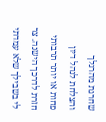שחרגת מהרגלך והצלחת לנהל דיון פחות או יותר תרבותי חזרת לדרכך הישנה. צר לי בשבילך שלא עמדתי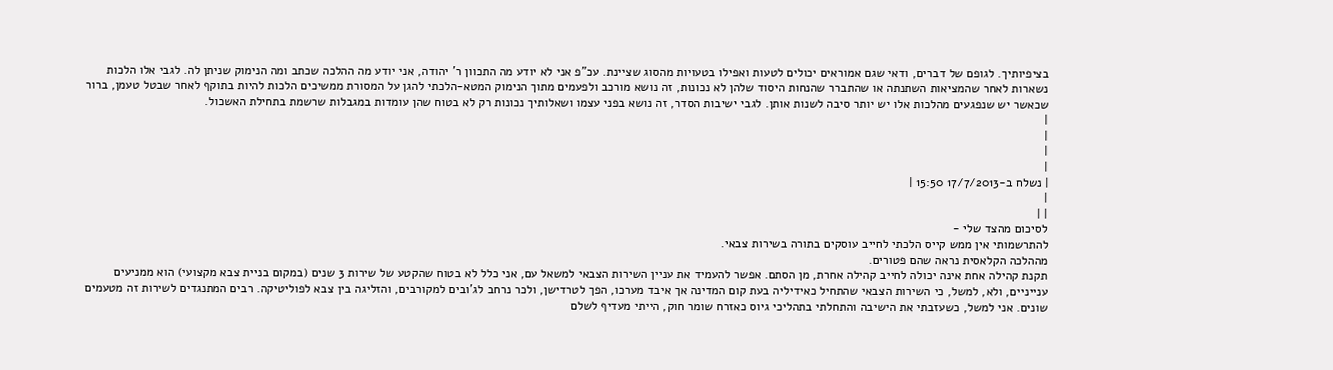בציפיותיך. לגופם של דברים, ודאי שגם אמוראים יכולים לטעות ואפילו בטעויות מהסוג שציינת. עכ"פ אני לא יודע מה התכוון ר' יהודה, אני יודע מה ההלכה שכתב ומה הנימוק שניתן לה. לגבי אלו הלכות נשארות לאחר שהמציאות השתנתה או שהתברר שהנחות היסוד שלהן לא נכונות, זה נושא מורכב ולפעמים מתוך הנימוק המטא-הלכתי להגן על המסורת ממשיכים הלכות להיות בתוקף לאחר שבטל טעמן, ברור שכאשר יש שנפגעים מהלכות אלו יש יותר סיבה לשנות אותן. לגבי ישיבות הסדר, זה נושא בפני עצמו ושאלותיך נכונות רק לא בטוח שהן עומדות במגבלות שרשמת בתחילת האשכול.
|
|
|
|
| נשלח ב-17/7/2013 15:50 |
|
| |
לסיכום מהצד שלי -
להתרשמותי אין ממש קייס הלכתי לחייב עוסקים בתורה בשירות צבאי.
מההלכה הקלאסית נראה שהם פטורים.
תקנת קהילה אחת אינה יכולה לחייב קהילה אחרת, מן הסתם. אפשר להעמיד את עניין השירות הצבאי למשאל עם, אני כלל לא בטוח שהקטע של שירות 3 שנים (במקום בניית צבא מקצועי) הוא ממניעים ענייניים, ולא, למשל, כי השירות הצבאי שהתחיל כאידיליה בעת קום המדינה אך איבד מערכו, הפך לטרדישן, ולכר נרחב לג'ובים למקורבים, והזליגה בין צבא לפוליטיקה. רבים המתנגדים לשירות זה מטעמים שונים. אני למשל, כשעזבתי את הישיבה והתחלתי בתהליכי גיוס כאזרח שומר חוק, הייתי מעדיף לשלם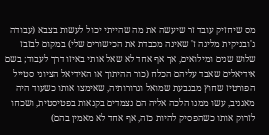מס שיחזיק עובד זר שיעשה את מה שהייתי יכול לעשות בצבא (עבודה ג'ובניקית מליגה ז' שאינה מכבדת את הכישורים שלי) במקום לבזבז שלוש שנים ומילואים, אך אף אחד לא שאל אותי באיזו דרך לעבוד; בשם אידיאלים שאבד עליהם הכלח (כור ההיתוך או האידיאל הציוני סטייל הפורטיז שחוץ מבגבעת שמואל וגרורותיה, שאימצו אותו כשעוד היה מאגניב, עשו ממנו הלכה אליה הם נצמדים בקנאות בפטיסטית, ושכחו לזרוק אותו כשהפסיק להיות כזה, אף אחד לא מאמין בהם)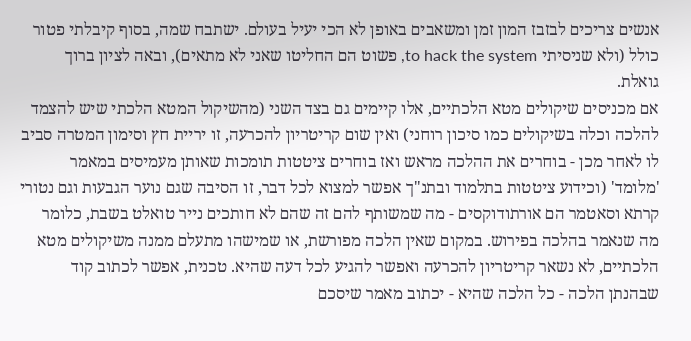אנשים צריכים לבזבז המון זמן ומשאבים באופן לא הכי יעיל בעולם. ישתבח שמה, בסוף קיבלתי פטור כולל (ולא שניסיתי to hack the system, פשוט הם החליטו שאני לא מתאים), ובאה לציון ברוך גואלת.
אם מכניסים שיקולים מטא הלכתיים, אלו קיימים גם בצד השני (מהשיקול המטא הלכתי שיש להצמד להלכה וכלה בשיקולים כמו סיכון רוחני) ואין שום קריטריון להכרעה, זו יריית חץ וסימון המטרה סביב לו לאחר מכן - בוחרים את ההלכה מראש ואז בוחרים ציטטות תומכות שאותן מעמיסים במאמר 'מלומד' (וכידוע ציטטות בתלמוד ובתנ"ך אפשר למצוא לכל דבר, זו הסיבה שגם נוער הגבעות וגם נטורי קרתא וסאטמר הם אורתודוקסים - מה שמשותף להם זה שהם לא חותכים נייר טואלט בשבת, כלומר מה שנאמר בהלכה בפירוש. במקום שאין הלכה מפורשת, או שמישהו מתעלם ממנה משיקולים מטא הלכתיים, לא נשאר קריטריון להכרעה ואפשר להגיע לכל דעה שהיא. טכנית, אפשר לכתוב קוד שבהנתן הלכה - כל הלכה שהיא - יכתוב מאמר שיסכם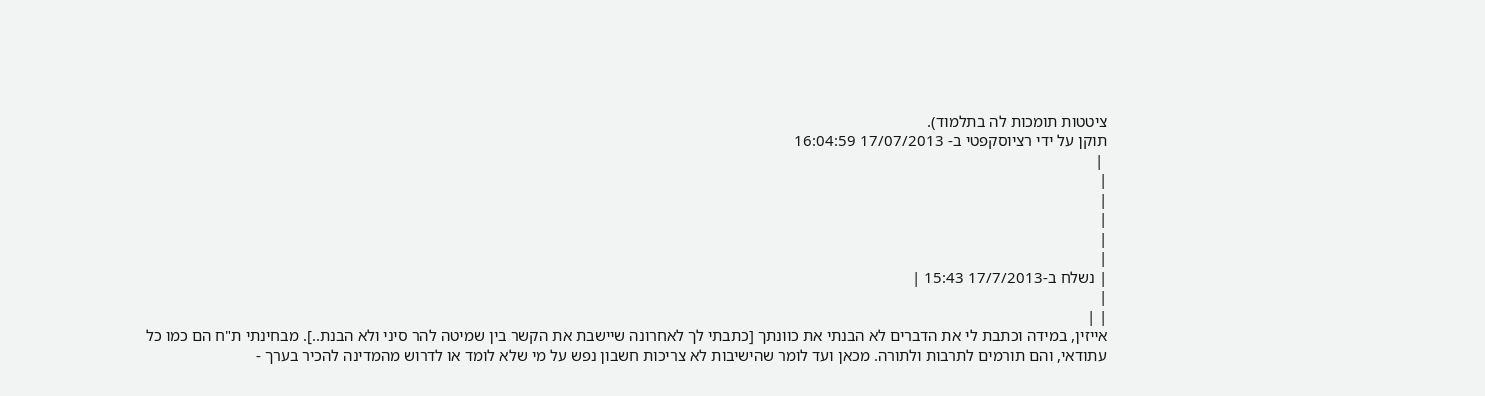ציטטות תומכות לה בתלמוד).
תוקן על ידי רציוסקפטי ב- 17/07/2013 16:04:59
 |
|
|
|
|
|
| נשלח ב-17/7/2013 15:43 |
|
| |
אייזין, במידה וכתבת לי את הדברים לא הבנתי את כוונתך [כתבתי לך לאחרונה שיישבת את הקשר בין שמיטה להר סיני ולא הבנת..]. מבחינתי ת"ח הם כמו כל עתודאי, והם תורמים לתרבות ולתורה. מכאן ועד לומר שהישיבות לא צריכות חשבון נפש על מי שלא לומד או לדרוש מהמדינה להכיר בערך -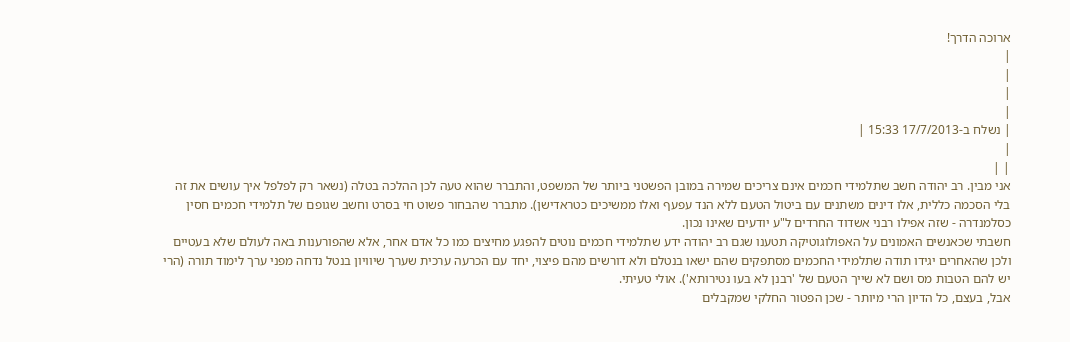ארוכה הדרך!
|
|
|
|
| נשלח ב-17/7/2013 15:33 |
|
| |
אני מבין. רב יהודה חשב שתלמידי חכמים אינם צריכים שמירה במובן הפשטני ביותר של המשפט, והתברר שהוא טעה לכן ההלכה בטלה (נשאר רק לפלפל איך עושים את זה בלי הסכמה כללית, אלו דינים משתנים עם ביטול הטעם ללא הנד עפעף ואלו ממשיכים כטראדישן). מתברר שהבחור פשוט חי בסרט וחשב שגופם של תלמידי חכמים חסין כסלמנדרה - שזה אפילו רבני אשדוד החרדים ל"ע יודעים שאינו נכון.
חשבתי שכאנשים האמונים על האפולוגוטיקה תטענו שגם רב יהודה ידע שתלמידי חכמים נוטים להפגע מחיצים כמו כל אדם אחר, אלא שהפורענות באה לעולם שלא בעטיים ולכן שהאחרים יגידו תודה שתלמידי החכמים מסתפקים שהם ישאו בנטלם ולא דורשים מהם פיצוי, יחד עם הכרעה ערכית שערך שיוויון בנטל נדחה מפני ערך לימוד תורה (הרי יש להם הטבות מס ושם לא שייך הטעם של 'רבנן לא בעו נטירותא'). אולי טעיתי.
אבל, בעצם, כל הדיון הרי מיותר - שכן הפטור החלקי שמקבלים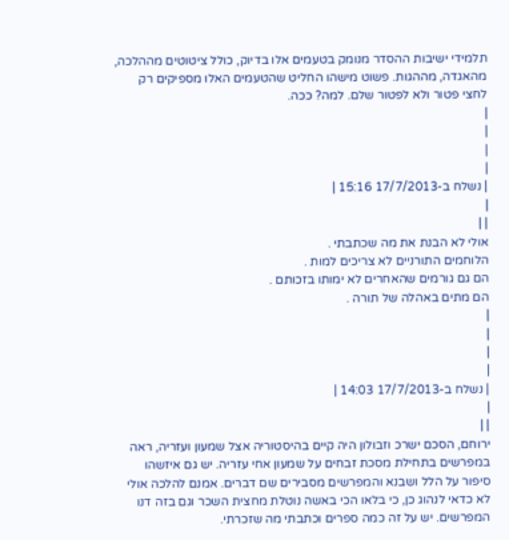תלמידי ישיבות ההסדר מנומק בטעמים אלו בדיוק, כולל ציטוטים מההלכה, מהאגדה, מההגות. פשוט מישהו החליט שהטעמים האלו מספיקים רק לחצי פטור ולא לפטור שלם. למה? ככה.
|
|
|
|
| נשלח ב-17/7/2013 15:16 |
|
| |
אולי לא הבנת את מה שכתבתי .
הלוחמים התורניים לא צריכים למות .
הם גם גורמים שהאחרים לא ימותו בזכותם .
הם מתים באהלה של תורה .
|
|
|
|
| נשלח ב-17/7/2013 14:03 |
|
| |
ירוחם, הסכם ישרכ וזבולון היה קיים בהיסטוריה אצל שמעון ועזריה, ראה במפרשים בתחילת מסכת זבחים על שמעון אחי עזריה. יש גם איזשהו סיפור על הלל ושבנא והמפרשים מסבירים שם דברים. אמנם להלכה אולי לא כדאי לנהוג כן, כי בלאו הכי באשה נוטלת מחצית השכר וגם בזה דנו המפרשים. יש על זה כמה ספרים וכתבתי מה שזכרתי.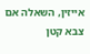אייזין, השאלה אם צבא קטן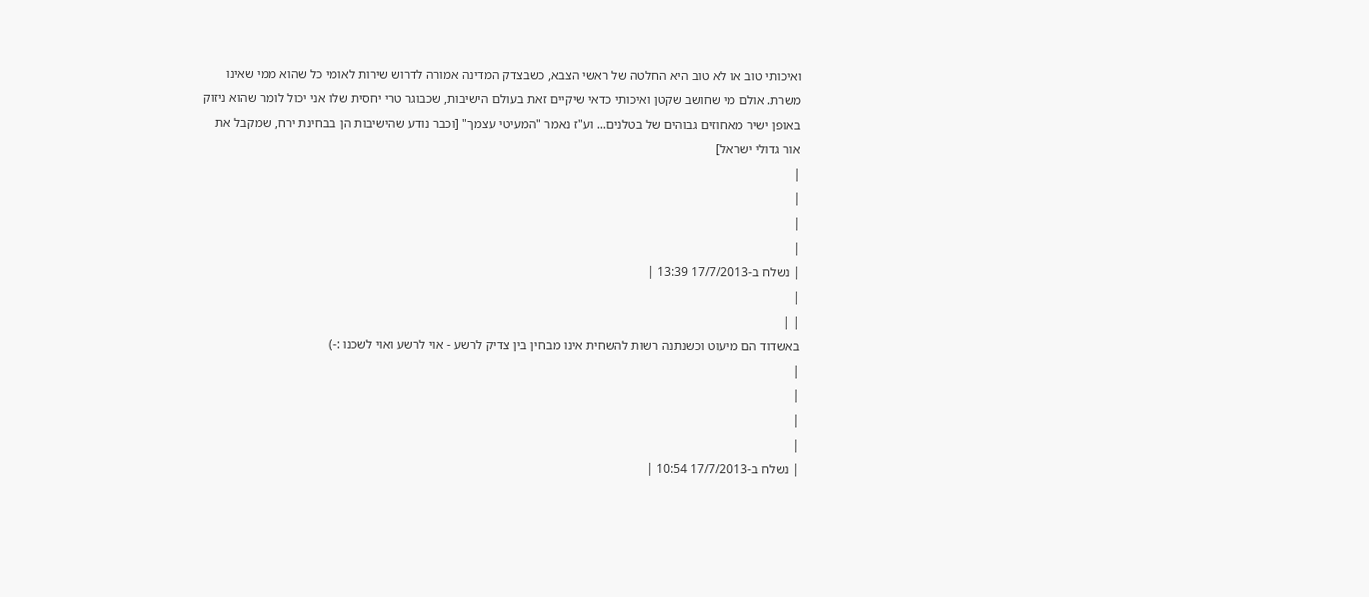ואיכותי טוב או לא טוב היא החלטה של ראשי הצבא, כשבצדק המדינה אמורה לדרוש שירות לאומי כל שהוא ממי שאינו משרת. אולם מי שחושב שקטן ואיכותי כדאי שיקיים זאת בעולם הישיבות, שכבוגר טרי יחסית שלו אני יכול לומר שהוא ניזוק באופן ישיר מאחוזים גבוהים של בטלנים... וע"ז נאמר "המעיטי עצמך" [וכבר נודע שהישיבות הן בבחינת ירח, שמקבל את אור גדולי ישראל]
|
|
|
|
| נשלח ב-17/7/2013 13:39 |
|
| |
באשדוד הם מיעוט וכשנתנה רשות להשחית אינו מבחין בין צדיק לרשע - אוי לרשע ואוי לשכנו :-)
|
|
|
|
| נשלח ב-17/7/2013 10:54 |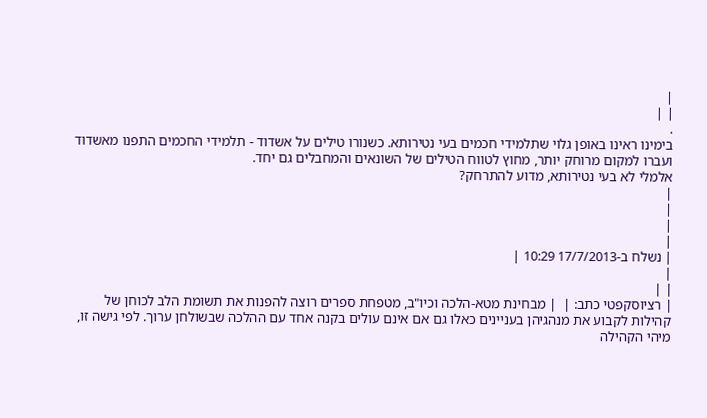|
| |
.
בימינו ראינו באופן גלוי שתלמידי חכמים בעי נטירותא. כשנורו טילים על אשדוד - תלמידי החכמים התפנו מאשדוד ועברו למקום מרוחק יותר, מחוץ לטווח הטילים של השונאים והמחבלים גם יחד.
אלמלי לא בעי נטירותא, מדוע להתרחק?
|
|
|
|
| נשלח ב-17/7/2013 10:29 |
|
| |
| רציוסקפטי כתב: |  | מבחינת מטא-הלכה וכיו"ב, מטפחת ספרים רוצה להפנות את תשומת הלב לכוחן של קהילות לקבוע את מנהגיהן בעניינים כאלו גם אם אינם עולים בקנה אחד עם ההלכה שבשולחן ערוך. לפי גישה זו, מיהי הקהילה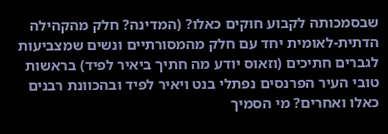שבסמכותה לקבוע חוקים כאלו? (המדינה? חלק מהקהילה הדתית-לאומית יחד עם חלק מהמסורתיים ונשים שמצביעות לגברים חתיכים (וזאוס יודע מה חתיך ביאיר לפיד) בראשות טובי העיר הפרנסים נפתלי בנט ויאיר לפיד ובהכוונת רבנים כאלו ואחרים? מי הסמיך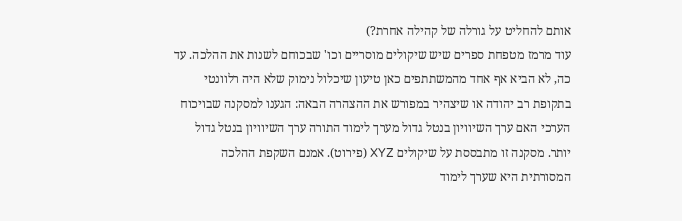אותם להחליט על גורלה של קהילה אחרת?)
עוד מרמז מטפחת ספרים שיש שיקולים מוסריים וכו' שבכוחם לשנות את ההלכה. עד כה, לא הביא אף אחד מהמשתתפים כאן טיעון שיכלול נימוק שלא היה רלוונטי בתקופת רב יהודה או שיצהיר במפורש את ההצהרה הבאה: הגענו למסקנה שבויכוח הערכי האם ערך השיוויון בנטל גדול מערך לימוד התורה ערך השיוויון בנטל גדול יותר. מסקנה זו מתבססת על שיקולים XYZ (פירוט). אמנם השקפת ההלכה המסורתית היא שערך לימוד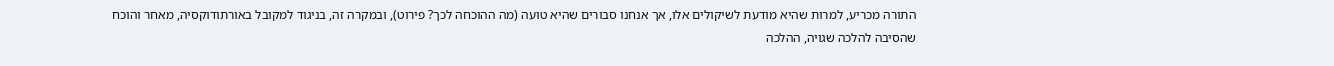התורה מכריע, למרות שהיא מודעת לשיקולים אלו, אך אנחנו סבורים שהיא טועה (מה ההוכחה לכך? פירוט), ובמקרה זה, בניגוד למקובל באורתודוקסיה, מאחר והוכח שהסיבה להלכה שגויה, ההלכה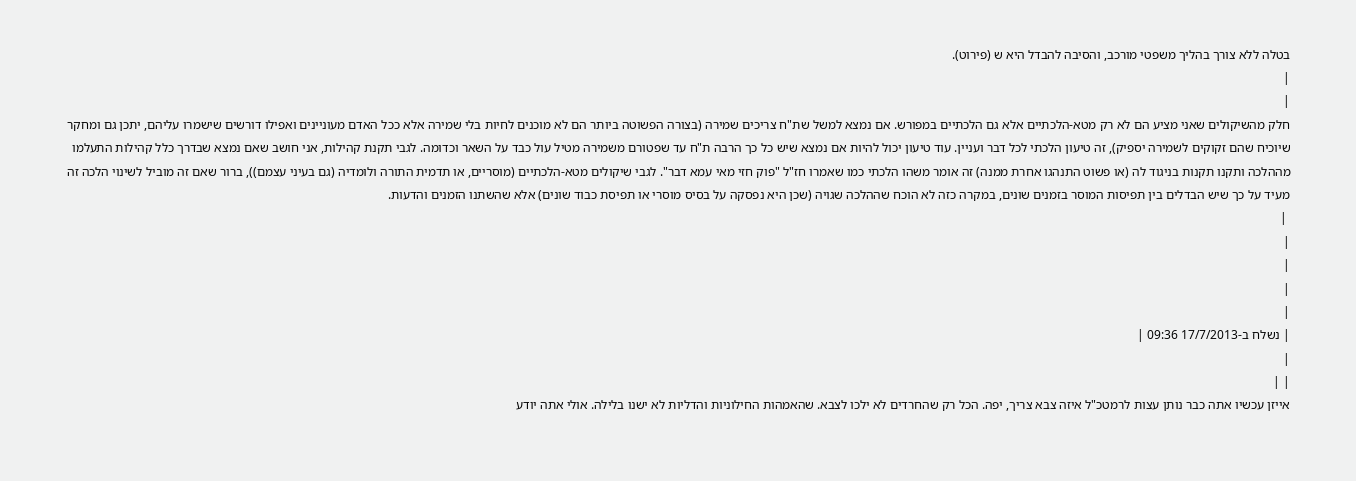בטלה ללא צורך בהליך משפטי מורכב, והסיבה להבדל היא ש (פירוט).
|
|
חלק מהשיקולים שאני מציע הם לא רק מטא-הלכתיים אלא גם הלכתיים במפורש. אם נמצא למשל שת"ח צריכים שמירה (בצורה הפשוטה ביותר הם לא מוכנים לחיות בלי שמירה אלא ככל האדם מעוניינים ואפילו דורשים שישמרו עליהם, יתכן גם ומחקר שיוכיח שהם זקוקים לשמירה יספיק), זה טיעון הלכתי לכל דבר ועניין. עוד טיעון יכול להיות אם נמצא שיש כל כך הרבה ת"ח עד שפטורם משמירה מטיל עול כבד על השאר וכדומה. לגבי תקנת קהילות, אני חושב שאם נמצא שבדרך כלל קהילות התעלמו מההלכה ותקנו תקנות בניגוד לה (או פשוט התנהגו אחרת ממנה) זה אומר משהו הלכתי כמו שאמרו חז"ל "פוק חזי מאי עמא דבר". לגבי שיקולים מטא-הלכתיים (מוסריים, או תדמית התורה ולומדיה (גם בעיני עצמם)), ברור שאם זה מוביל לשינוי הלכה זה מעיד על כך שיש הבדלים בין תפיסות המוסר בזמנים שונים, במקרה כזה לא הוכח שההלכה שגויה (שכן היא נפסקה על בסיס מוסרי או תפיסת כבוד שונים) אלא שהשתנו הזמנים והדעות.
 |
|
|
|
|
| נשלח ב-17/7/2013 09:36 |
|
| |
אייזן עכשיו אתה כבר נותן עצות לרמטכ"ל איזה צבא צריך, יפה. הכל רק שהחרדים לא ילכו לצבא. שהאמהות החילוניות והדליות לא ישנו בלילה. אולי אתה יודע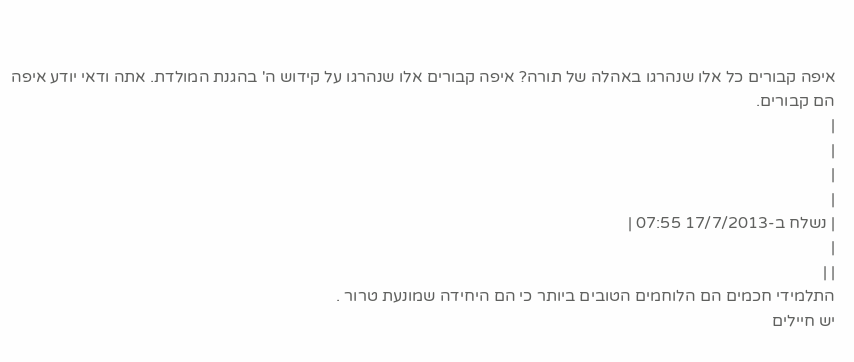איפה קבורים כל אלו שנהרגו באהלה של תורה? איפה קבורים אלו שנהרגו על קידוש ה' בהגנת המולדת. אתה ודאי יודע איפה הם קבורים.
|
|
|
|
| נשלח ב-17/7/2013 07:55 |
|
| |
התלמידי חכמים הם הלוחמים הטובים ביותר כי הם היחידה שמונעת טרור .
יש חיילים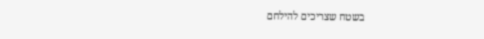בשטח שצריכים להילחם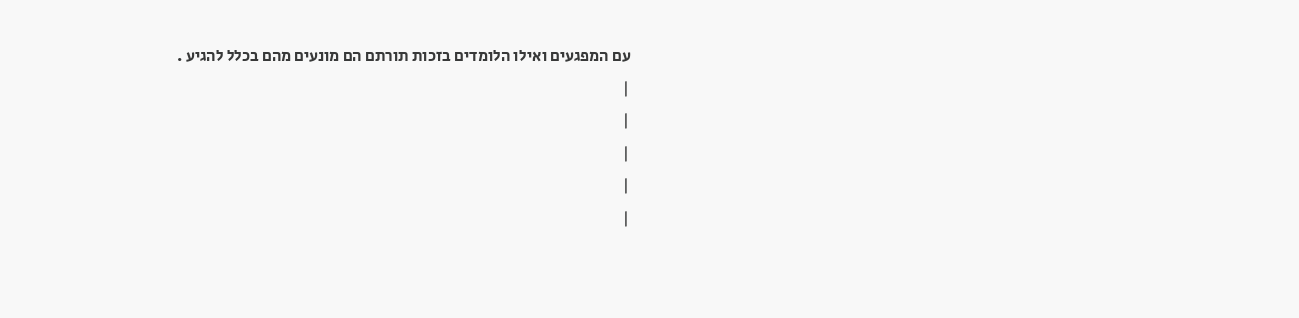עם המפגעים ואילו הלומדים בזכות תורתם הם מונעים מהם בכלל להגיע .
|
|
|
|
|